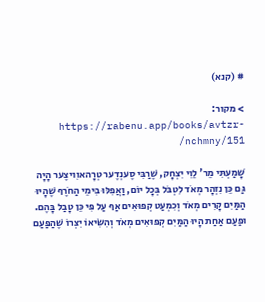# (קנא)

> מקור: https://rabenu.app/books/avtzr-nchmny/151/

שָׁמַעְתִּי מֵר' לֵוִי יִצְחָק, שֶׁרַבִּי סֶענְדֶער טְרָהאוִויצֶער הָיָה גַּם כֵּן נִזְהָר מְאֹד לִטְבֹּל בְּכָל יוֹם, וַאֲפִלּוּ בִּימֵי הַחֹרֶף שֶׁהָיוּ הַמַּיִם קָרִים מְאֹד וְכִמְעַט קְפוּאִים אַף עַל פִּי כֵּן טָבַל בָּהֶם. וּפַעַם אַחַת הָיוּ הַמַּיִם קְפוּאִים מְאֹד וְהִשִּׂיאוֹ יִצְרוֹ שֶׁהַפַּעַם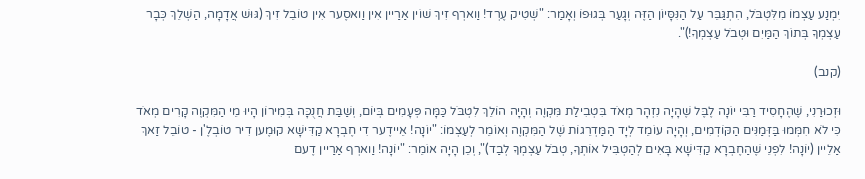יִמְנַע עַצְמוֹ מִלִּטְבֹּל, הִתְגַּבֵּר עַל הַנִּסָּיוֹן הַזֶּה וְגָעַר בְּגוּפוֹ וְאָמַר: "שְׁטִיק עֶרְד! וַוארְף זִיךְ שׁוֹין אַרַיין אִין וַואסֶער אִין טוֹבֵל זִיךְ (גּוּשׁ אֲדָמָה, הַשְׁלֵךְ כְּבָר עַצְמְךָ בְּתוֹךְ הַמַּיִם וּטְבֹל עַצְמְךָ!)".

(קנב)

וּזְכוּרַנִי, שֶׁהֶחָסִיד רַבִּי יוֹנָה לֶבֶּל שֶׁהָיָה נִזְהָר מְאֹד בִּטְבִילַת מִּקְוֶה וְהָיָה הוֹלֵךְ לִטְבֹּל כַּמָּה פְּעָמִים בְּיוֹם, וְשַׁבַּת חֲנֻכָּה בְּמִירוֹן הָיוּ מֵי הַמִּקְוֶה קָרִים מְאֹד כִּי לֹא חִמְּמוּ בַּזְּמַנִּים הַקּוֹדְמִים, וְהָיָה עוֹמֵד לְיָד הַמַּדְרֵגוֹת שֶׁל הַמִּקְוֶה וְאוֹמֵר לְעַצְמוֹ: "יוֹנָה! אֵיידֶער דִי חֶבְרָא קַדִּישָׁא קוּמֶען דִיר טוֹבְלֶ'ן - טוֹבֵל זַאךְ אַלֵיין (יוֹנָה! לִפְנֵי שֶׁהַחֶבְרָא קַדִּישָׁא בָּאִים לְהַטְבִּיל אוֹתְךָ, טְבֹל עַצְמְךָ לְבַד)", וְכֵן הָיָה אוֹמֵר: "יוֹנָה! וַוארְף אַרַיין דֶעם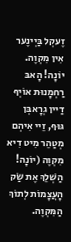זֶעקְל בַּיְינֶער אִין מִקְוֶה. יוֹנָה! הָאבּ רַחְמָנוּת אוֹיְף דַיין גְרָאבְּן גּוּף, זֵיי אִיהְם מְטַהֵר מִיט דִיא מִקְוֶה (יוֹנָה! הַשְׁלֵךְ אֶת שַׂק הָעֲצָמוֹת לְתוֹךְ הַמִּקְוֶה.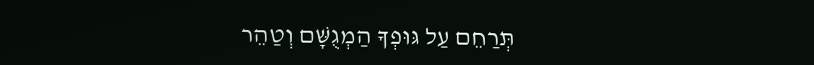תְּרַחֵם עַל גּוּפְךָ הַמְגֻשָּׁם וְטַהֵר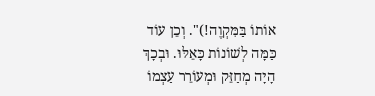אוֹתוֹ בַּמִּקְוֶה!)". וְכֵן עוֹד כַּמָּה לְשׁוֹנוֹת כָּאֵלּוּ. וּבְכָךְ הָיָה מְחַזֵּק וּמְעוֹרֵר עַצְמוֹ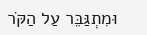וּמִתְגַּבֵּר עַל הַקֹּר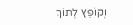וְקוֹפֵץ לְתוֹךְ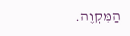הַמִּקְוֶה.